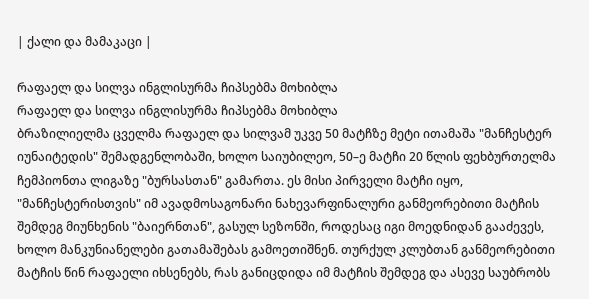| ქალი და მამაკაცი |

რაფაელ და სილვა ინგლისურმა ჩიპსებმა მოხიბლა
რაფაელ და სილვა ინგლისურმა ჩიპსებმა მოხიბლა
ბრაზილიელმა ცველმა რაფაელ და სილვამ უკვე 50 მატჩზე მეტი ითამაშა "მანჩესტერ იუნაიტედის" შემადგენლობაში, ხოლო საიუბილეო, 50–ე მატჩი 20 წლის ფეხბურთელმა ჩემპიონთა ლიგაზე "ბურსასთან" გამართა. ეს მისი პირველი მატჩი იყო, "მანჩესტერისთვის" იმ ავადმოსაგონარი ნახევარფინალური განმეორებითი მატჩის შემდეგ მიუნხენის "ბაიერნთან", გასულ სეზონში, როდესაც იგი მოედნიდან გააძევეს, ხოლო მანკუნიანელები გათამაშებას გამოეთიშნენ. თურქულ კლუბთან განმეორებითი მატჩის წინ რაფაელი იხსენებს, რას განიცდიდა იმ მატჩის შემდეგ და ასევე საუბრობს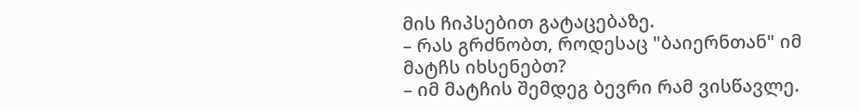მის ჩიპსებით გატაცებაზე.
– რას გრძნობთ, როდესაც "ბაიერნთან" იმ მატჩს იხსენებთ?
– იმ მატჩის შემდეგ ბევრი რამ ვისწავლე.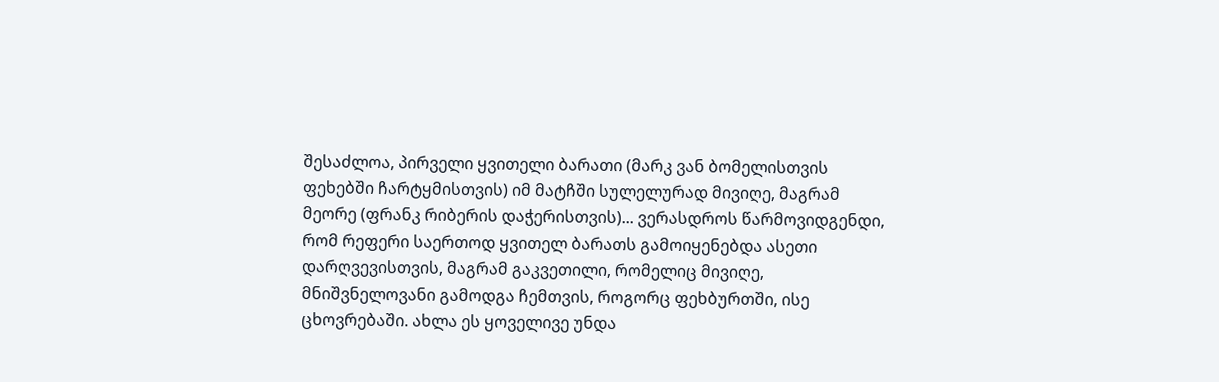შესაძლოა, პირველი ყვითელი ბარათი (მარკ ვან ბომელისთვის ფეხებში ჩარტყმისთვის) იმ მატჩში სულელურად მივიღე, მაგრამ მეორე (ფრანკ რიბერის დაჭერისთვის)... ვერასდროს წარმოვიდგენდი, რომ რეფერი საერთოდ ყვითელ ბარათს გამოიყენებდა ასეთი დარღვევისთვის, მაგრამ გაკვეთილი, რომელიც მივიღე, მნიშვნელოვანი გამოდგა ჩემთვის, როგორც ფეხბურთში, ისე ცხოვრებაში. ახლა ეს ყოველივე უნდა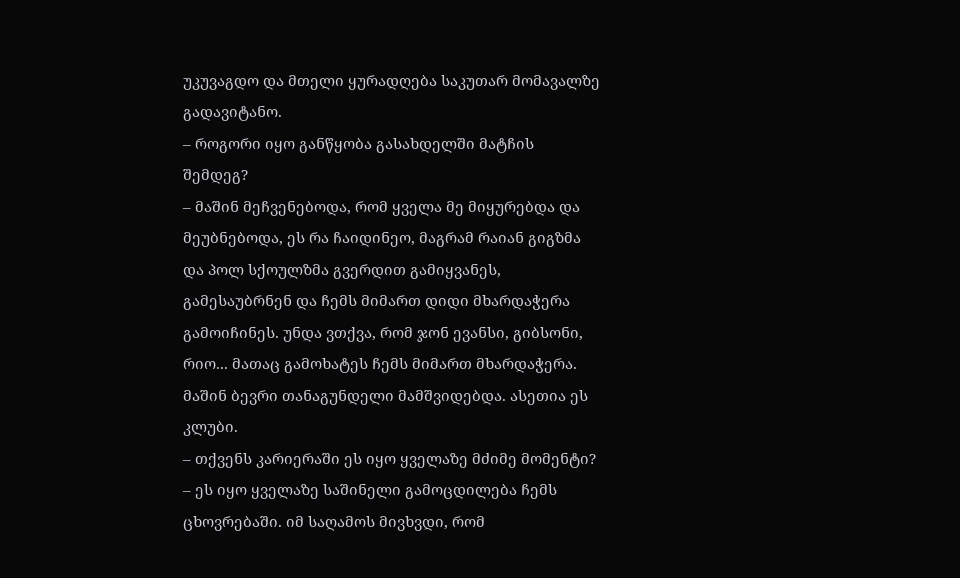უკუვაგდო და მთელი ყურადღება საკუთარ მომავალზე გადავიტანო.
– როგორი იყო განწყობა გასახდელში მატჩის შემდეგ?
– მაშინ მეჩვენებოდა, რომ ყველა მე მიყურებდა და მეუბნებოდა, ეს რა ჩაიდინეო, მაგრამ რაიან გიგზმა და პოლ სქოულზმა გვერდით გამიყვანეს, გამესაუბრნენ და ჩემს მიმართ დიდი მხარდაჭერა გამოიჩინეს. უნდა ვთქვა, რომ ჯონ ევანსი, გიბსონი, რიო... მათაც გამოხატეს ჩემს მიმართ მხარდაჭერა. მაშინ ბევრი თანაგუნდელი მამშვიდებდა. ასეთია ეს კლუბი.
– თქვენს კარიერაში ეს იყო ყველაზე მძიმე მომენტი?
– ეს იყო ყველაზე საშინელი გამოცდილება ჩემს ცხოვრებაში. იმ საღამოს მივხვდი, რომ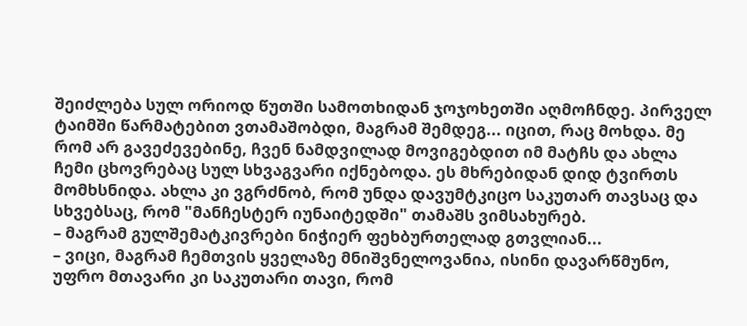შეიძლება სულ ორიოდ წუთში სამოთხიდან ჯოჯოხეთში აღმოჩნდე. პირველ ტაიმში წარმატებით ვთამაშობდი, მაგრამ შემდეგ... იცით, რაც მოხდა. მე რომ არ გავეძევებინე, ჩვენ ნამდვილად მოვიგებდით იმ მატჩს და ახლა ჩემი ცხოვრებაც სულ სხვაგვარი იქნებოდა. ეს მხრებიდან დიდ ტვირთს მომხსნიდა. ახლა კი ვგრძნობ, რომ უნდა დავუმტკიცო საკუთარ თავსაც და სხვებსაც, რომ "მანჩესტერ იუნაიტედში" თამაშს ვიმსახურებ.
– მაგრამ გულშემატკივრები ნიჭიერ ფეხბურთელად გთვლიან...
– ვიცი, მაგრამ ჩემთვის ყველაზე მნიშვნელოვანია, ისინი დავარწმუნო, უფრო მთავარი კი საკუთარი თავი, რომ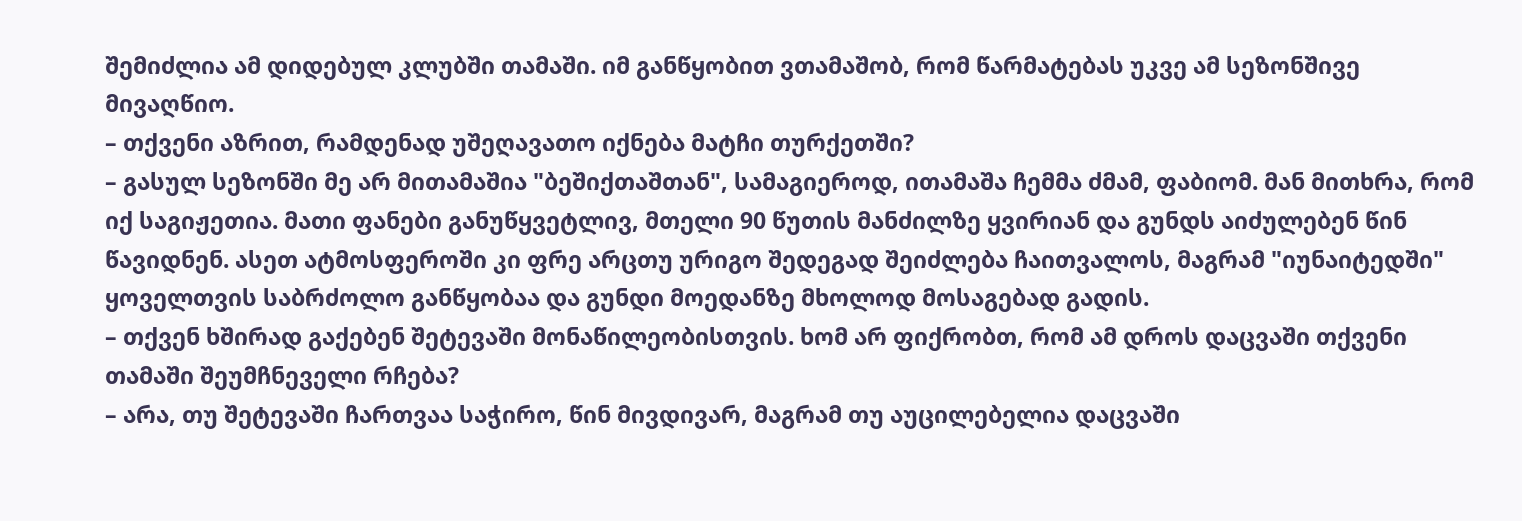შემიძლია ამ დიდებულ კლუბში თამაში. იმ განწყობით ვთამაშობ, რომ წარმატებას უკვე ამ სეზონშივე მივაღწიო.
– თქვენი აზრით, რამდენად უშეღავათო იქნება მატჩი თურქეთში?
– გასულ სეზონში მე არ მითამაშია "ბეშიქთაშთან", სამაგიეროდ, ითამაშა ჩემმა ძმამ, ფაბიომ. მან მითხრა, რომ იქ საგიჟეთია. მათი ფანები განუწყვეტლივ, მთელი 90 წუთის მანძილზე ყვირიან და გუნდს აიძულებენ წინ წავიდნენ. ასეთ ატმოსფეროში კი ფრე არცთუ ურიგო შედეგად შეიძლება ჩაითვალოს, მაგრამ "იუნაიტედში" ყოველთვის საბრძოლო განწყობაა და გუნდი მოედანზე მხოლოდ მოსაგებად გადის.
– თქვენ ხშირად გაქებენ შეტევაში მონაწილეობისთვის. ხომ არ ფიქრობთ, რომ ამ დროს დაცვაში თქვენი თამაში შეუმჩნეველი რჩება?
– არა, თუ შეტევაში ჩართვაა საჭირო, წინ მივდივარ, მაგრამ თუ აუცილებელია დაცვაში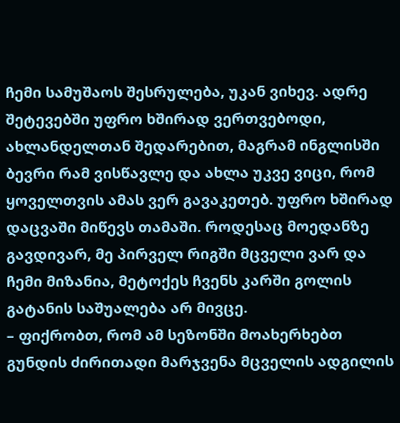ჩემი სამუშაოს შესრულება, უკან ვიხევ. ადრე შეტევებში უფრო ხშირად ვერთვებოდი, ახლანდელთან შედარებით, მაგრამ ინგლისში ბევრი რამ ვისწავლე და ახლა უკვე ვიცი, რომ ყოველთვის ამას ვერ გავაკეთებ. უფრო ხშირად დაცვაში მიწევს თამაში. როდესაც მოედანზე გავდივარ, მე პირველ რიგში მცველი ვარ და ჩემი მიზანია, მეტოქეს ჩვენს კარში გოლის გატანის საშუალება არ მივცე.
– ფიქრობთ, რომ ამ სეზონში მოახერხებთ გუნდის ძირითადი მარჯვენა მცველის ადგილის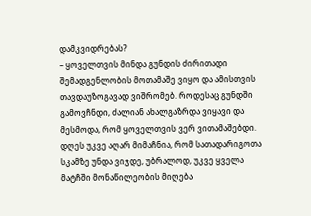დამკვიდრებას?
– ყოველთვის მინდა გუნდის ძირითადი შემადგენლობის მოთამაშე ვიყო და ამისთვის თავდაუზოგავად ვიშრომებ. როდესაც გუნდში გამოვჩნდი, ძალიან ახალგაზრდა ვიყავი და მესმოდა, რომ ყოველთვის ვერ ვითამაშებდი. დღეს უკვე აღარ მიმაჩნია, რომ სათადარიგოთა სკამზე უნდა ვიჯდე, უბრალოდ, უკვე ყველა მატჩში მონაწილეობის მიღება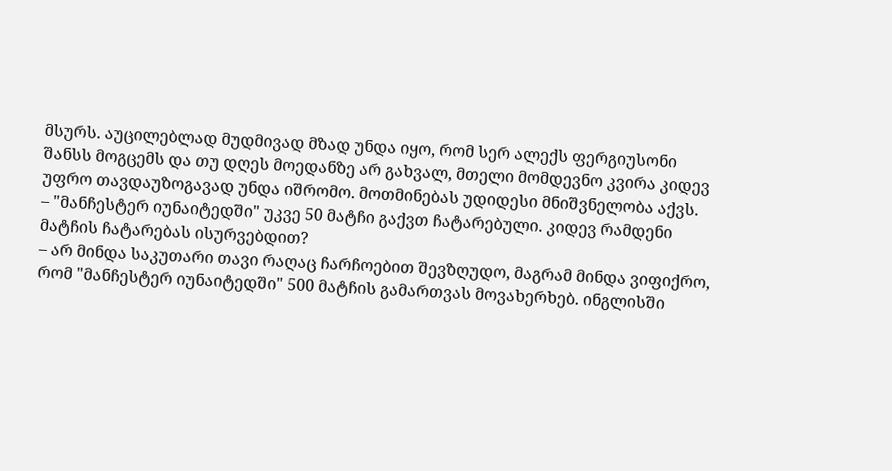მსურს. აუცილებლად მუდმივად მზად უნდა იყო, რომ სერ ალექს ფერგიუსონი შანსს მოგცემს და თუ დღეს მოედანზე არ გახვალ, მთელი მომდევნო კვირა კიდევ უფრო თავდაუზოგავად უნდა იშრომო. მოთმინებას უდიდესი მნიშვნელობა აქვს.
– "მანჩესტერ იუნაიტედში" უკვე 50 მატჩი გაქვთ ჩატარებული. კიდევ რამდენი მატჩის ჩატარებას ისურვებდით?
– არ მინდა საკუთარი თავი რაღაც ჩარჩოებით შევზღუდო, მაგრამ მინდა ვიფიქრო, რომ "მანჩესტერ იუნაიტედში" 500 მატჩის გამართვას მოვახერხებ. ინგლისში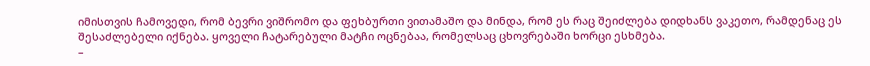იმისთვის ჩამოვედი, რომ ბევრი ვიშრომო და ფეხბურთი ვითამაშო და მინდა, რომ ეს რაც შეიძლება დიდხანს ვაკეთო, რამდენაც ეს შესაძლებელი იქნება. ყოველი ჩატარებული მატჩი ოცნებაა, რომელსაც ცხოვრებაში ხორცი ესხმება.
–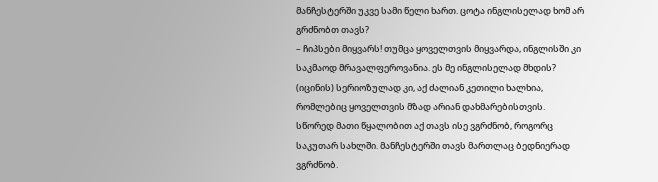მანჩესტერში უკვე სამი წელი ხართ. ცოტა ინგლისელად ხომ არ გრძნობთ თავს?
– ჩიპსები მიყვარს! თუმცა ყოველთვის მიყვარდა, ინგლისში კი საკმაოდ მრავალფეროვანია. ეს მე ინგლისელად მხდის? (იცინის) სერიოზულად კი, აქ ძალიან კეთილი ხალხია, რომლებიც ყოველთვის მზად არიან დახმარებისთვის. სწორედ მათი წყალობით აქ თავს ისე ვგრძნობ, როგორც საკუთარ სახლში. მანჩესტერში თავს მართლაც ბედნიერად ვგრძნობ.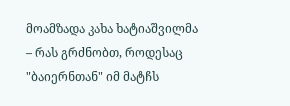მოამზადა კახა ხატიაშვილმა
– რას გრძნობთ, როდესაც "ბაიერნთან" იმ მატჩს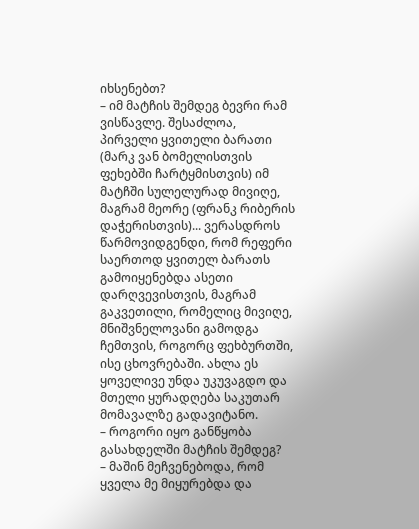იხსენებთ?
– იმ მატჩის შემდეგ ბევრი რამ ვისწავლე. შესაძლოა, პირველი ყვითელი ბარათი (მარკ ვან ბომელისთვის ფეხებში ჩარტყმისთვის) იმ მატჩში სულელურად მივიღე, მაგრამ მეორე (ფრანკ რიბერის დაჭერისთვის)... ვერასდროს წარმოვიდგენდი, რომ რეფერი საერთოდ ყვითელ ბარათს გამოიყენებდა ასეთი დარღვევისთვის, მაგრამ გაკვეთილი, რომელიც მივიღე, მნიშვნელოვანი გამოდგა ჩემთვის, როგორც ფეხბურთში, ისე ცხოვრებაში. ახლა ეს ყოველივე უნდა უკუვაგდო და მთელი ყურადღება საკუთარ მომავალზე გადავიტანო.
– როგორი იყო განწყობა გასახდელში მატჩის შემდეგ?
– მაშინ მეჩვენებოდა, რომ ყველა მე მიყურებდა და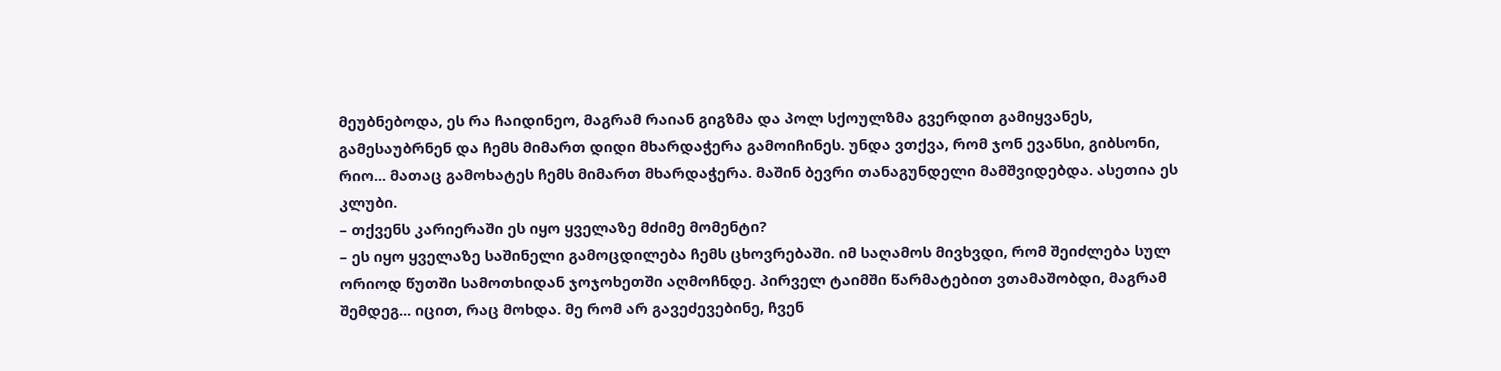მეუბნებოდა, ეს რა ჩაიდინეო, მაგრამ რაიან გიგზმა და პოლ სქოულზმა გვერდით გამიყვანეს, გამესაუბრნენ და ჩემს მიმართ დიდი მხარდაჭერა გამოიჩინეს. უნდა ვთქვა, რომ ჯონ ევანსი, გიბსონი, რიო... მათაც გამოხატეს ჩემს მიმართ მხარდაჭერა. მაშინ ბევრი თანაგუნდელი მამშვიდებდა. ასეთია ეს კლუბი.
– თქვენს კარიერაში ეს იყო ყველაზე მძიმე მომენტი?
– ეს იყო ყველაზე საშინელი გამოცდილება ჩემს ცხოვრებაში. იმ საღამოს მივხვდი, რომ შეიძლება სულ ორიოდ წუთში სამოთხიდან ჯოჯოხეთში აღმოჩნდე. პირველ ტაიმში წარმატებით ვთამაშობდი, მაგრამ შემდეგ... იცით, რაც მოხდა. მე რომ არ გავეძევებინე, ჩვენ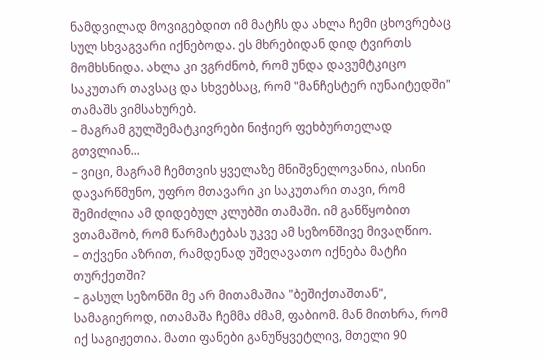ნამდვილად მოვიგებდით იმ მატჩს და ახლა ჩემი ცხოვრებაც სულ სხვაგვარი იქნებოდა. ეს მხრებიდან დიდ ტვირთს მომხსნიდა. ახლა კი ვგრძნობ, რომ უნდა დავუმტკიცო საკუთარ თავსაც და სხვებსაც, რომ "მანჩესტერ იუნაიტედში" თამაშს ვიმსახურებ.
– მაგრამ გულშემატკივრები ნიჭიერ ფეხბურთელად გთვლიან...
– ვიცი, მაგრამ ჩემთვის ყველაზე მნიშვნელოვანია, ისინი დავარწმუნო, უფრო მთავარი კი საკუთარი თავი, რომ შემიძლია ამ დიდებულ კლუბში თამაში. იმ განწყობით ვთამაშობ, რომ წარმატებას უკვე ამ სეზონშივე მივაღწიო.
– თქვენი აზრით, რამდენად უშეღავათო იქნება მატჩი თურქეთში?
– გასულ სეზონში მე არ მითამაშია "ბეშიქთაშთან", სამაგიეროდ, ითამაშა ჩემმა ძმამ, ფაბიომ. მან მითხრა, რომ იქ საგიჟეთია. მათი ფანები განუწყვეტლივ, მთელი 90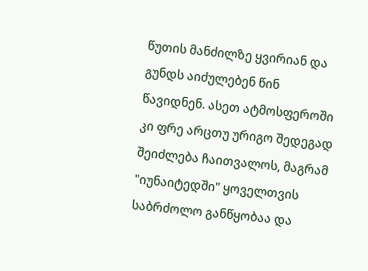წუთის მანძილზე ყვირიან და გუნდს აიძულებენ წინ წავიდნენ. ასეთ ატმოსფეროში კი ფრე არცთუ ურიგო შედეგად შეიძლება ჩაითვალოს, მაგრამ "იუნაიტედში" ყოველთვის საბრძოლო განწყობაა და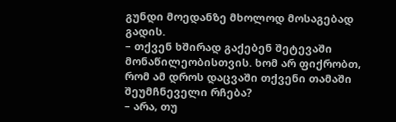გუნდი მოედანზე მხოლოდ მოსაგებად გადის.
– თქვენ ხშირად გაქებენ შეტევაში მონაწილეობისთვის. ხომ არ ფიქრობთ, რომ ამ დროს დაცვაში თქვენი თამაში შეუმჩნეველი რჩება?
– არა, თუ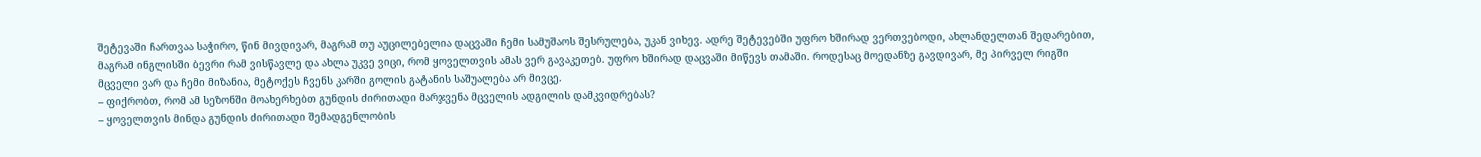შეტევაში ჩართვაა საჭირო, წინ მივდივარ, მაგრამ თუ აუცილებელია დაცვაში ჩემი სამუშაოს შესრულება, უკან ვიხევ. ადრე შეტევებში უფრო ხშირად ვერთვებოდი, ახლანდელთან შედარებით, მაგრამ ინგლისში ბევრი რამ ვისწავლე და ახლა უკვე ვიცი, რომ ყოველთვის ამას ვერ გავაკეთებ. უფრო ხშირად დაცვაში მიწევს თამაში. როდესაც მოედანზე გავდივარ, მე პირველ რიგში მცველი ვარ და ჩემი მიზანია, მეტოქეს ჩვენს კარში გოლის გატანის საშუალება არ მივცე.
– ფიქრობთ, რომ ამ სეზონში მოახერხებთ გუნდის ძირითადი მარჯვენა მცველის ადგილის დამკვიდრებას?
– ყოველთვის მინდა გუნდის ძირითადი შემადგენლობის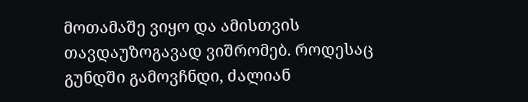მოთამაშე ვიყო და ამისთვის თავდაუზოგავად ვიშრომებ. როდესაც გუნდში გამოვჩნდი, ძალიან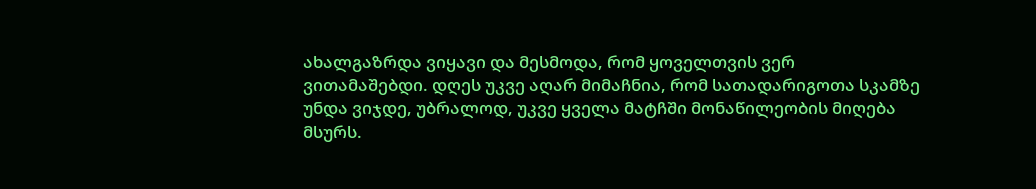ახალგაზრდა ვიყავი და მესმოდა, რომ ყოველთვის ვერ ვითამაშებდი. დღეს უკვე აღარ მიმაჩნია, რომ სათადარიგოთა სკამზე უნდა ვიჯდე, უბრალოდ, უკვე ყველა მატჩში მონაწილეობის მიღება მსურს.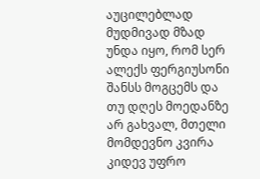აუცილებლად მუდმივად მზად უნდა იყო, რომ სერ ალექს ფერგიუსონი შანსს მოგცემს და თუ დღეს მოედანზე არ გახვალ, მთელი მომდევნო კვირა კიდევ უფრო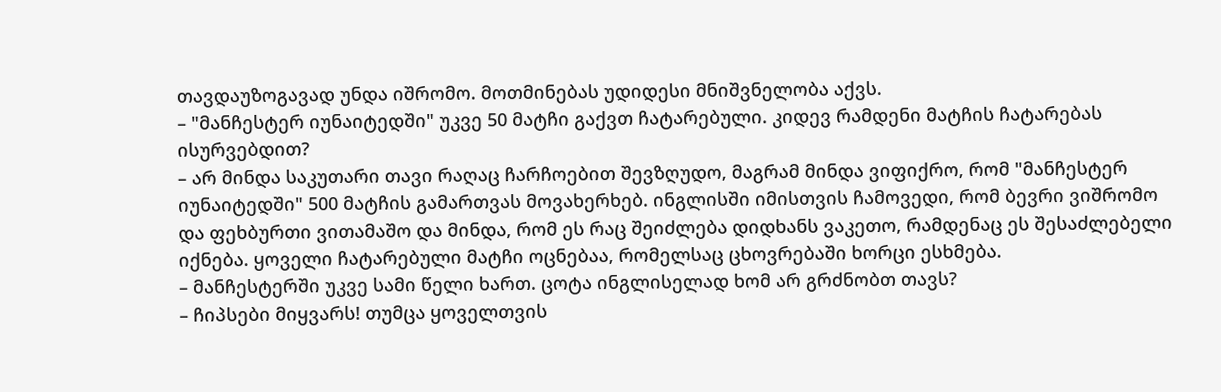თავდაუზოგავად უნდა იშრომო. მოთმინებას უდიდესი მნიშვნელობა აქვს.
– "მანჩესტერ იუნაიტედში" უკვე 50 მატჩი გაქვთ ჩატარებული. კიდევ რამდენი მატჩის ჩატარებას ისურვებდით?
– არ მინდა საკუთარი თავი რაღაც ჩარჩოებით შევზღუდო, მაგრამ მინდა ვიფიქრო, რომ "მანჩესტერ იუნაიტედში" 500 მატჩის გამართვას მოვახერხებ. ინგლისში იმისთვის ჩამოვედი, რომ ბევრი ვიშრომო და ფეხბურთი ვითამაშო და მინდა, რომ ეს რაც შეიძლება დიდხანს ვაკეთო, რამდენაც ეს შესაძლებელი იქნება. ყოველი ჩატარებული მატჩი ოცნებაა, რომელსაც ცხოვრებაში ხორცი ესხმება.
– მანჩესტერში უკვე სამი წელი ხართ. ცოტა ინგლისელად ხომ არ გრძნობთ თავს?
– ჩიპსები მიყვარს! თუმცა ყოველთვის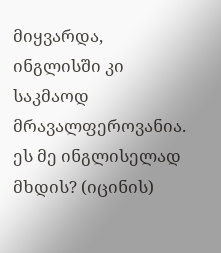მიყვარდა, ინგლისში კი საკმაოდ მრავალფეროვანია. ეს მე ინგლისელად მხდის? (იცინის)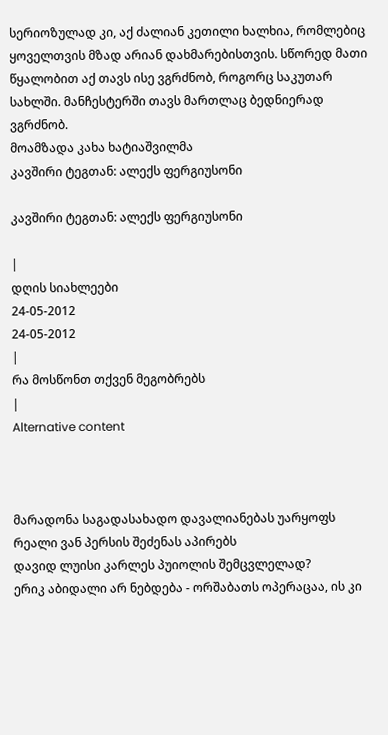სერიოზულად კი, აქ ძალიან კეთილი ხალხია, რომლებიც ყოველთვის მზად არიან დახმარებისთვის. სწორედ მათი წყალობით აქ თავს ისე ვგრძნობ, როგორც საკუთარ სახლში. მანჩესტერში თავს მართლაც ბედნიერად ვგრძნობ.
მოამზადა კახა ხატიაშვილმა
კავშირი ტეგთან: ალექს ფერგიუსონი

კავშირი ტეგთან: ალექს ფერგიუსონი

|
დღის სიახლეები
24-05-2012
24-05-2012
|
რა მოსწონთ თქვენ მეგობრებს
|
Alternative content



მარადონა საგადასახადო დავალიანებას უარყოფს
რეალი ვან პერსის შეძენას აპირებს
დავიდ ლუისი კარლეს პუიოლის შემცვლელად?
ერიკ აბიდალი არ ნებდება - ორშაბათს ოპერაცაა, ის კი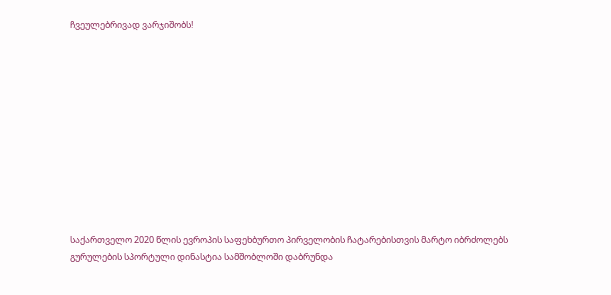ჩვეულებრივად ვარჯიშობს!












საქართველო 2020 წლის ევროპის საფეხბურთო პირველობის ჩატარებისთვის მარტო იბრძოლებს
გურულების სპორტული დინასტია სამშობლოში დაბრუნდა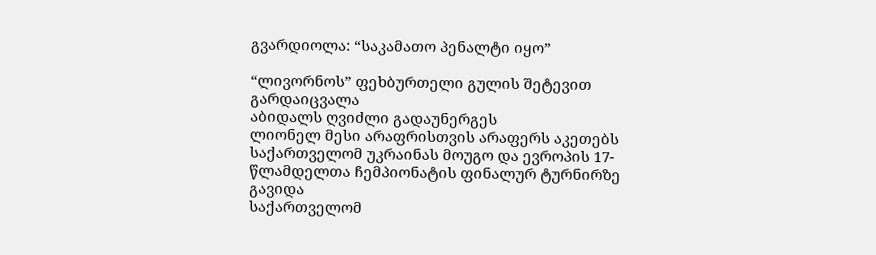გვარდიოლა: “საკამათო პენალტი იყო”

“ლივორნოს” ფეხბურთელი გულის შეტევით გარდაიცვალა
აბიდალს ღვიძლი გადაუნერგეს
ლიონელ მესი არაფრისთვის არაფერს აკეთებს
საქართველომ უკრაინას მოუგო და ევროპის 17-წლამდელთა ჩემპიონატის ფინალურ ტურნირზე გავიდა
საქართველომ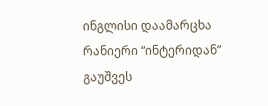ინგლისი დაამარცხა
რანიერი “ინტერიდან” გაუშვეს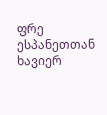ფრე ესპანეთთან
ხავიერ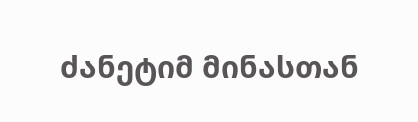ძანეტიმ მინასთან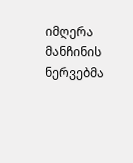იმღერა
მანჩინის ნერვებმა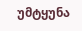უმტყუნა